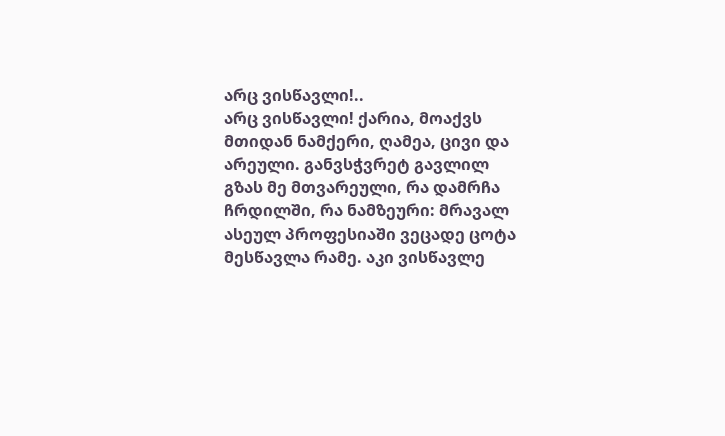არც ვისწავლი!..
არც ვისწავლი! ქარია, მოაქვს მთიდან ნამქერი, ღამეა, ცივი და არეული. განვსჭვრეტ გავლილ გზას მე მთვარეული, რა დამრჩა ჩრდილში, რა ნამზეური: მრავალ ასეულ პროფესიაში ვეცადე ცოტა მესწავლა რამე. აკი ვისწავლე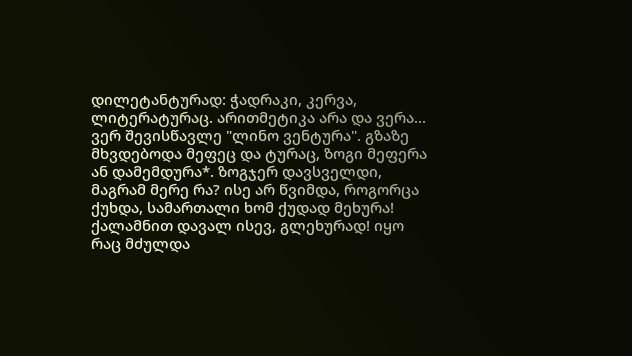დილეტანტურად: ჭადრაკი, კერვა, ლიტერატურაც. არითმეტიკა არა და ვერა... ვერ შევისწავლე "ლინო ვენტურა". გზაზე მხვდებოდა მეფეც და ტურაც, ზოგი მეფერა ან დამემდურა*. ზოგჯერ დავსველდი, მაგრამ მერე რა? ისე არ წვიმდა, როგორცა ქუხდა, სამართალი ხომ ქუდად მეხურა! ქალამნით დავალ ისევ, გლეხურად! იყო რაც მძულდა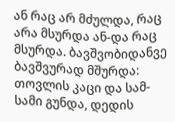ან რაც არ მძულდა, რაც არა მსურდა ან-და რაც მსურდა. ბავშვობიდანვე ბავშვურად მშურდა: თოვლის კაცი და სამ-სამი გუნდა, დედის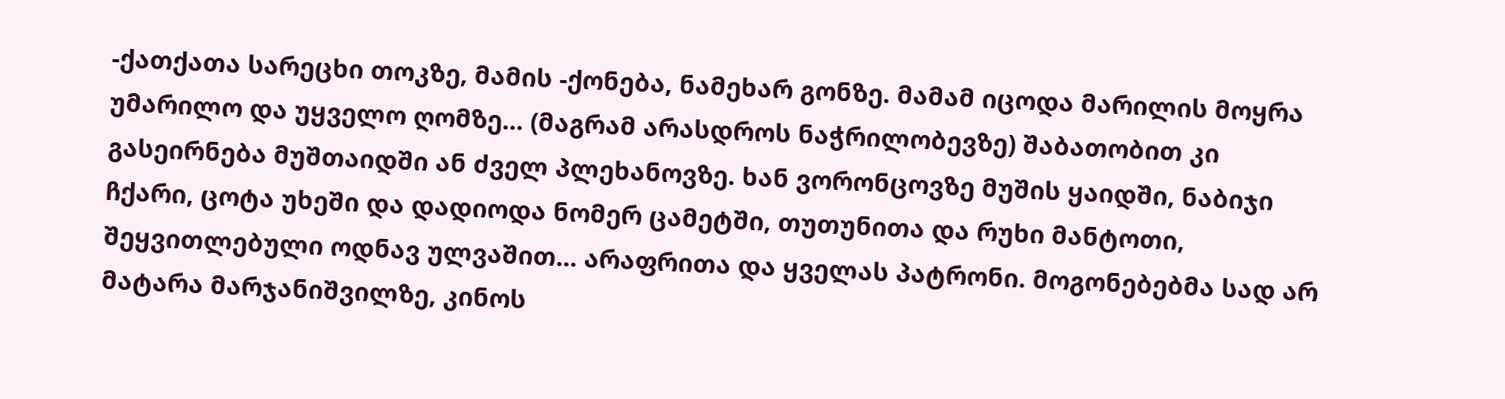-ქათქათა სარეცხი თოკზე, მამის -ქონება, ნამეხარ გონზე. მამამ იცოდა მარილის მოყრა უმარილო და უყველო ღომზე... (მაგრამ არასდროს ნაჭრილობევზე) შაბათობით კი გასეირნება მუშთაიდში ან ძველ პლეხანოვზე. ხან ვორონცოვზე მუშის ყაიდში, ნაბიჯი ჩქარი, ცოტა უხეში და დადიოდა ნომერ ცამეტში, თუთუნითა და რუხი მანტოთი, შეყვითლებული ოდნავ ულვაშით... არაფრითა და ყველას პატრონი. მოგონებებმა სად არ მატარა მარჯანიშვილზე, კინოს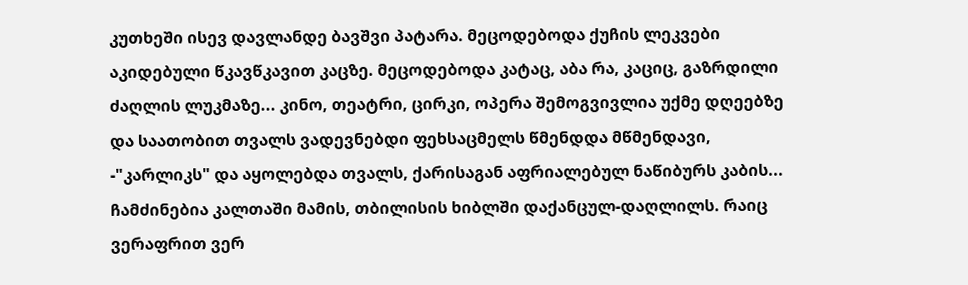კუთხეში ისევ დავლანდე ბავშვი პატარა. მეცოდებოდა ქუჩის ლეკვები აკიდებული წკავწკავით კაცზე. მეცოდებოდა კატაც, აბა რა, კაციც, გაზრდილი ძაღლის ლუკმაზე... კინო, თეატრი, ცირკი, ოპერა შემოგვივლია უქმე დღეებზე და საათობით თვალს ვადევნებდი ფეხსაცმელს წმენდდა მწმენდავი, -"კარლიკს" და აყოლებდა თვალს, ქარისაგან აფრიალებულ ნაწიბურს კაბის... ჩამძინებია კალთაში მამის, თბილისის ხიბლში დაქანცულ-დაღლილს. რაიც ვერაფრით ვერ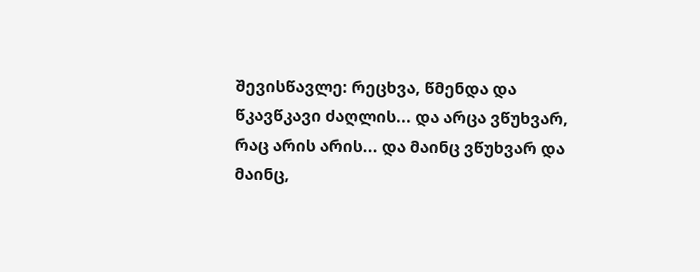შევისწავლე: რეცხვა, წმენდა და წკავწკავი ძაღლის... და არცა ვწუხვარ, რაც არის არის... და მაინც ვწუხვარ და მაინც,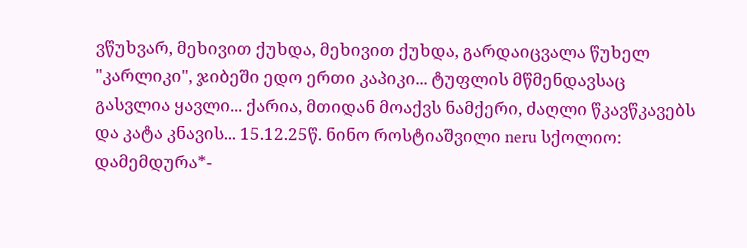ვწუხვარ, მეხივით ქუხდა, მეხივით ქუხდა, გარდაიცვალა წუხელ "კარლიკი", ჯიბეში ედო ერთი კაპიკი... ტუფლის მწმენდავსაც გასვლია ყავლი... ქარია, მთიდან მოაქვს ნამქერი, ძაღლი წკავწკავებს და კატა კნავის... 15.12.25წ. ნინო როსტიაშვილი neru სქოლიო: დამემდურა*-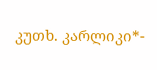კუთხ. კარლიკი*-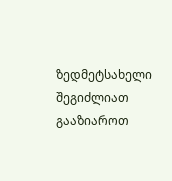ზედმეტსახელი
შეგიძლიათ გააზიაროთ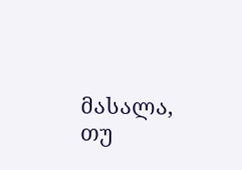მასალა, თუ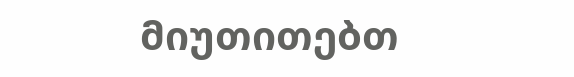მიუთითებთ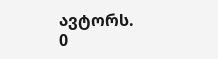ავტორს.
0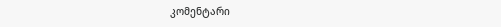კომენტარი